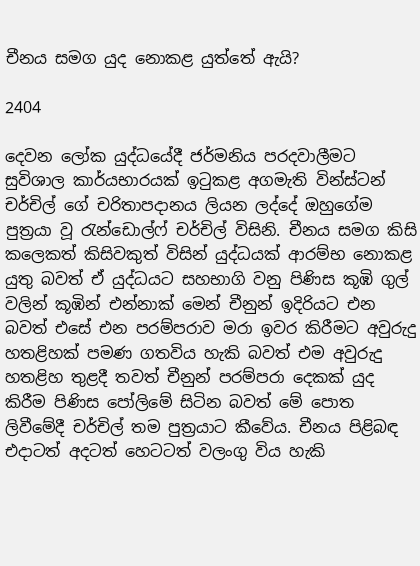චීනය සමග යුද නොකළ යුත්තේ ඇයි?

2404

දෙවන ලෝක යුද්ධයේදී ජර්මනිය පරදවාලීමට සුවිශාල කාර්යභාරයක් ඉටුකළ අගමැති වින්ස්ටන් චර්චිල් ගේ චරිතාපදානය ලියන ලද්දේ ඔහුගේම පුත්‍රයා වූ රැන්ඩොල්ෆ් චර්චිල් විසිනි. චීනය සමග කිසි කලෙකත් කිසිවකුත් විසින් යුද්ධයක් ආරම්භ නොකළ යුතු බවත් ඒ යුද්ධයට සහභාගි වනු පිණිස කූඹි ගුල් වලින් කූඹින් එන්නාක් මෙන් චීනුන් ඉදිරියට එන බවත් එසේ එන පරම්පරාව මරා ඉවර කිරීමට අවුරුදු හතළිහක් පමණ ගතවිය හැකි බවත් එම අවුරුදු හතළිහ තුළදී තවත් චීනුන් පරම්පරා දෙකක් යුද කිරීම පිණිස පෝලිමේ සිටින බවත් මේ පොත ලිවීමේදී චර්චිල් තම පුත්‍රයාට කීවේය. චීනය පිළිබඳ එදාටත් අදටත් හෙටටත් වලංගු විය හැකි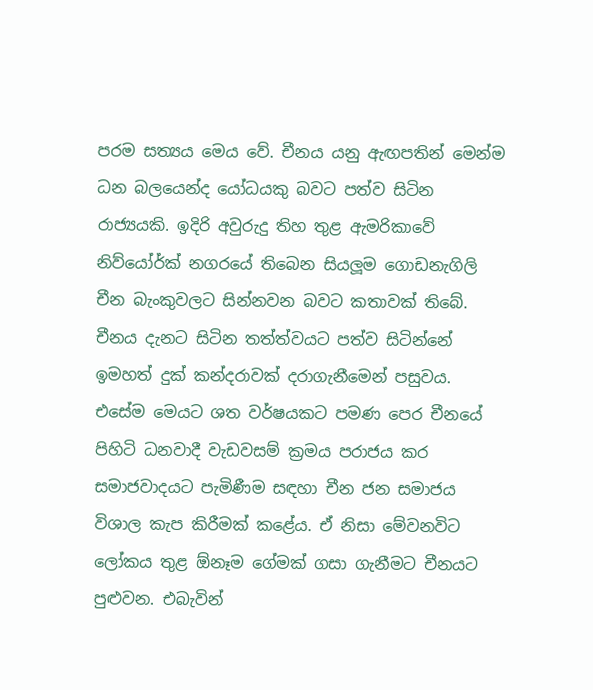පරම සත්‍යය මෙය වේ. චීනය යනු ඇඟපතින් මෙන්ම ධන බලයෙන්ද යෝධයකු බවට පත්ව සිටින රාජ්‍යයකි. ඉදිරි අවුරුදු තිහ තුළ ඇමරිකාවේ නිව්යෝර්ක් නගරයේ තිබෙන සියලූම ගොඩනැගිලි චීන බැංකුවලට සින්නවන බවට කතාවක් තිබේ. චීනය දැනට සිටින තත්ත්වයට පත්ව සිටින්නේ ඉමහත් දුක් කන්දරාවක් දරාගැනීමෙන් පසුවය. එසේම මෙයට ශත වර්ෂයකට පමණ පෙර චීනයේ පිහිටි ධනවාදී වැඩවසම් ක්‍රමය පරාජය කර සමාජවාදයට පැමිණීම සඳහා චීන ජන සමාජය විශාල කැප කිරීමක් කළේය. ඒ නිසා මේවනවිට ලෝකය තුළ ඕනෑම ගේමක් ගසා ගැනීමට චීනයට පුළුවන. එබැවින්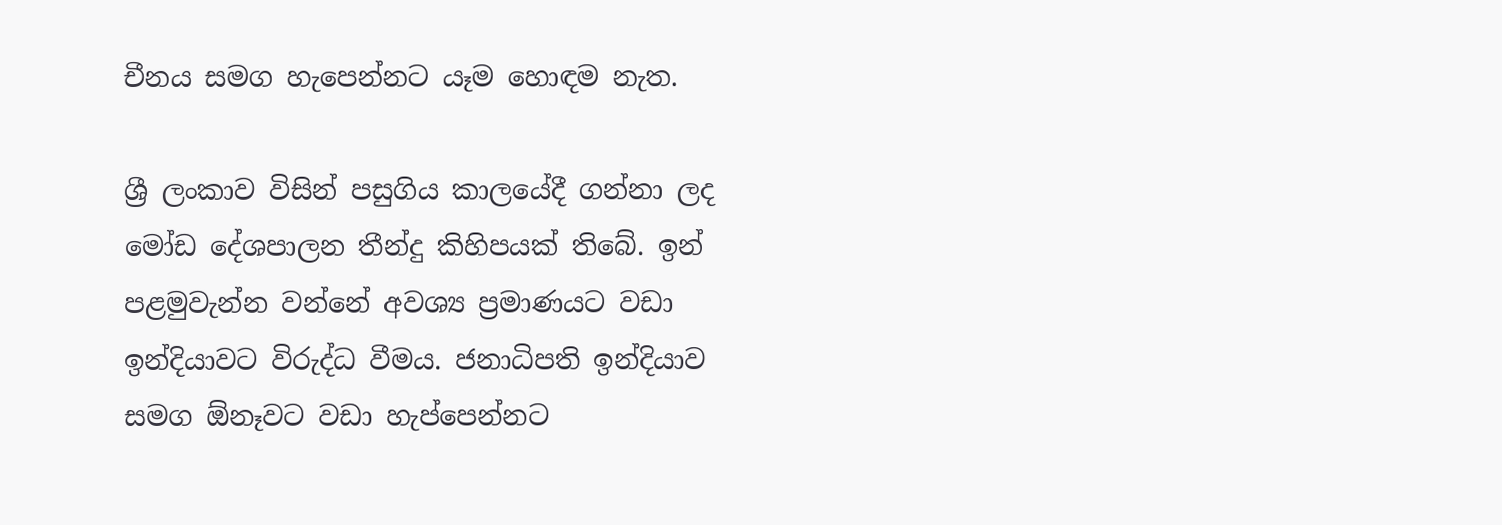චීනය සමග හැපෙන්නට යෑම හොඳම නැත.

ශ්‍රී ලංකාව විසින් පසුගිය කාලයේදී ගන්නා ලද මෝඩ දේශපාලන තීන්දු කිහිපයක් තිබේ. ඉන් පළමුවැන්න වන්නේ අවශ්‍ය ප්‍රමාණයට වඩා ඉන්දියාවට විරුද්ධ වීමය. ජනාධිපති ඉන්දියාව සමග ඕනෑවට වඩා හැප්පෙන්නට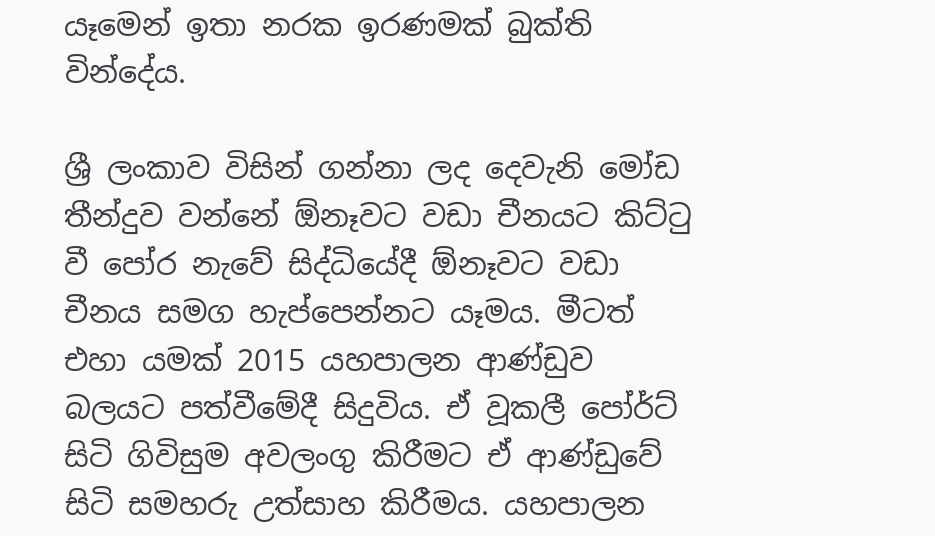යෑමෙන් ඉතා නරක ඉරණමක් බුක්ති වින්දේය.

ශ්‍රී ලංකාව විසින් ගන්නා ලද දෙවැනි මෝඩ තීන්දුව වන්නේ ඕනෑවට වඩා චීනයට කිට්ටු වී පෝර නැවේ සිද්ධියේදී ඕනෑවට වඩා චීනය සමග හැප්පෙන්නට යෑමය. මීටත් එහා යමක් 2015 යහපාලන ආණ්ඩුව බලයට පත්වීමේදී සිදුවිය. ඒ වූකලී පෝර්ට් සිටි ගිවිසුම අවලංගු කිරීමට ඒ ආණ්ඩුවේ සිටි සමහරු උත්සාහ කිරීමය. යහපාලන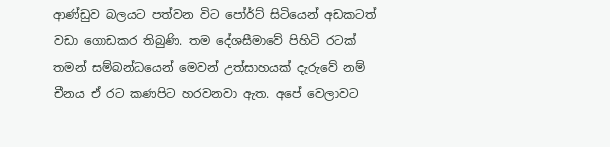ආණ්ඩුව බලයට පත්වන විට පෝර්ට් සිටියෙන් අඩකටත් වඩා ගොඩකර තිබුණි. තම දේශසීමාවේ පිහිටි රටක් තමන් සම්බන්ධයෙන් මෙවන් උත්සාහයක් දැරුවේ නම් චීනය ඒ රට කණපිට හරවනවා ඇත. අපේ වෙලාවට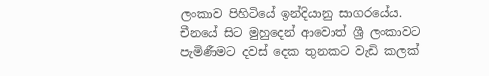ලංකාව පිහිටියේ ඉන්දියානු සාගරයේය. චීනයේ සිට මුහුදෙන් ආවොත් ශ්‍රී ලංකාවට පැමිණීමට දවස් දෙක තුනකට වැඩි කලක්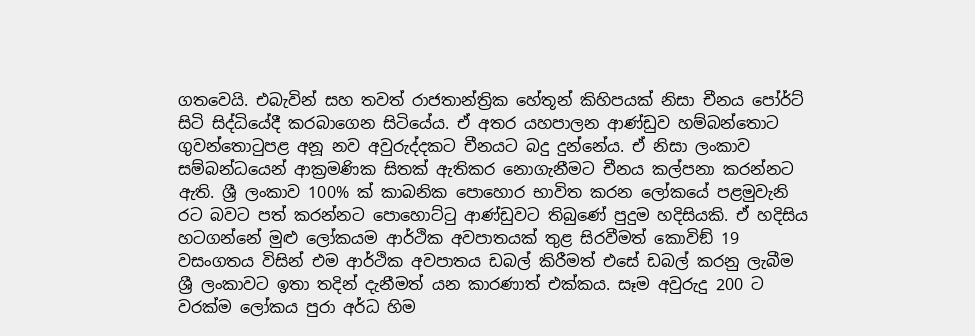ගතවෙයි. එබැවින් සහ තවත් රාජතාන්ත්‍රික හේතූන් කිහිපයක් නිසා චීනය පෝර්ට් සිටි සිද්ධියේදී කරබාගෙන සිටියේය. ඒ අතර යහපාලන ආණ්ඩුව හම්බන්තොට ගුවන්තොටුපළ අනූ නව අවුරුද්දකට චීනයට බදු දුන්නේය. ඒ නිසා ලංකාව සම්බන්ධයෙන් ආක්‍රමණික සිතක් ඇතිකර නොගැනීමට චීනය කල්පනා කරන්නට ඇති. ශ්‍රී ලංකාව 100% ක් කාබනික පොහොර භාවිත කරන ලෝකයේ පළමුවැනි රට බවට පත් කරන්නට පොහොට්ටු ආණ්ඩුවට තිබුණේ පුදුම හදිසියකි. ඒ හදිසිය හටගන්නේ මුළු ලෝකයම ආර්ථික අවපාතයක් තුළ සිරවීමත් කොවිඞ් 19 වසංගතය විසින් එම ආර්ථික අවපාතය ඩබල් කිරීමත් එසේ ඩබල් කරනු ලැබීම ශ්‍රී ලංකාවට ඉතා තදින් දැනීමත් යන කාරණාත් එක්කය. සෑම අවුරුදු 200 ට වරක්ම ලෝකය පුරා අර්ධ හිම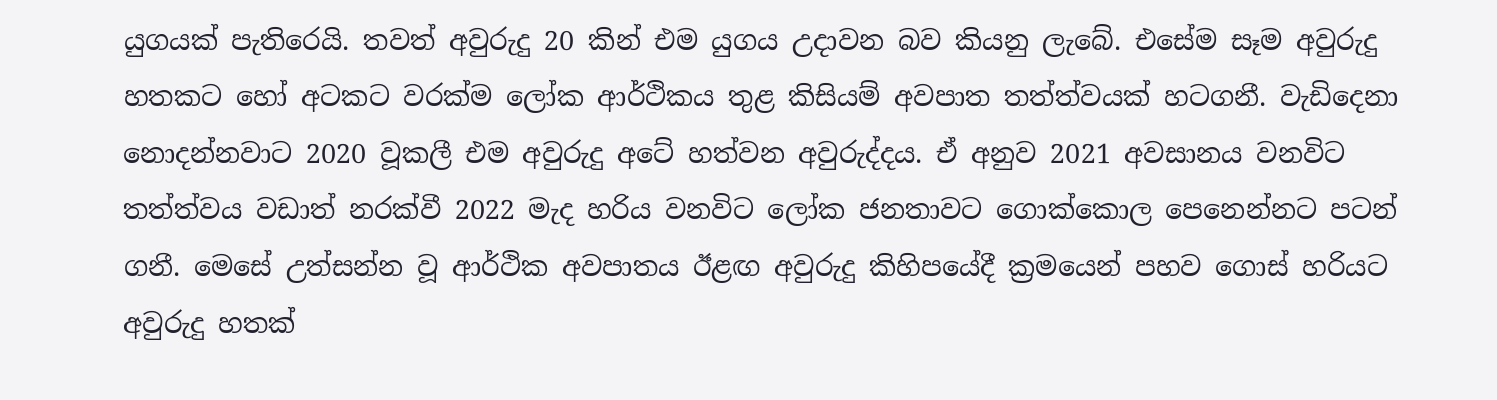යුගයක් පැතිරෙයි. තවත් අවුරුදු 20 කින් එම යුගය උදාවන බව කියනු ලැබේ. එසේම සෑම අවුරුදු හතකට හෝ අටකට වරක්ම ලෝක ආර්ථිකය තුළ කිසියම් අවපාත තත්ත්වයක් හටගනී. වැඩිදෙනා නොදන්නවාට 2020 වූකලී එම අවුරුදු අටේ හත්වන අවුරුද්දය. ඒ අනුව 2021 අවසානය වනවිට තත්ත්වය වඩාත් නරක්වී 2022 මැද හරිය වනවිට ලෝක ජනතාවට ගොක්කොල පෙනෙන්නට පටන් ගනී. මෙසේ උත්සන්න වූ ආර්ථික අවපාතය ඊළඟ අවුරුදු කිහිපයේදී ක්‍රමයෙන් පහව ගොස් හරියට අවුරුදු හතක්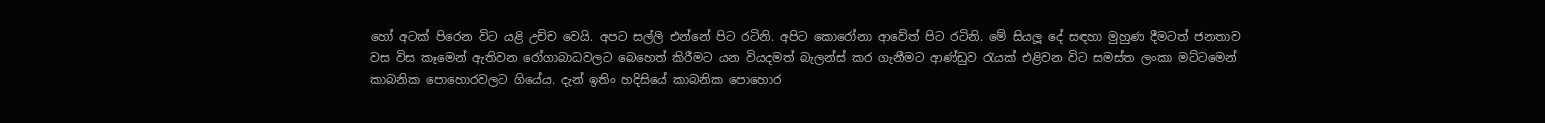හෝ අටක් පිරෙන විට යළි උච්ච වෙයි. අපට සල්ලි එන්නේ පිට රටිනි. අපිට කොරෝනා ආවේත් පිට රටිනි. මේ සියලූ දේ සඳහා මුහුණ දීමටත් ජනතාව වස විස කෑමෙන් ඇතිවන රෝගාබාධවලට බෙහෙත් කිරීමට යන වියදමත් බැලන්ස් කර ගැනීමට ආණ්ඩුව රැයක් එළිවන විට සමස්ත ලංකා මට්ටමෙන් කාබනික පොහොරවලට ගියේය. දැන් ඉතිං හදිසියේ කාබනික පොහොර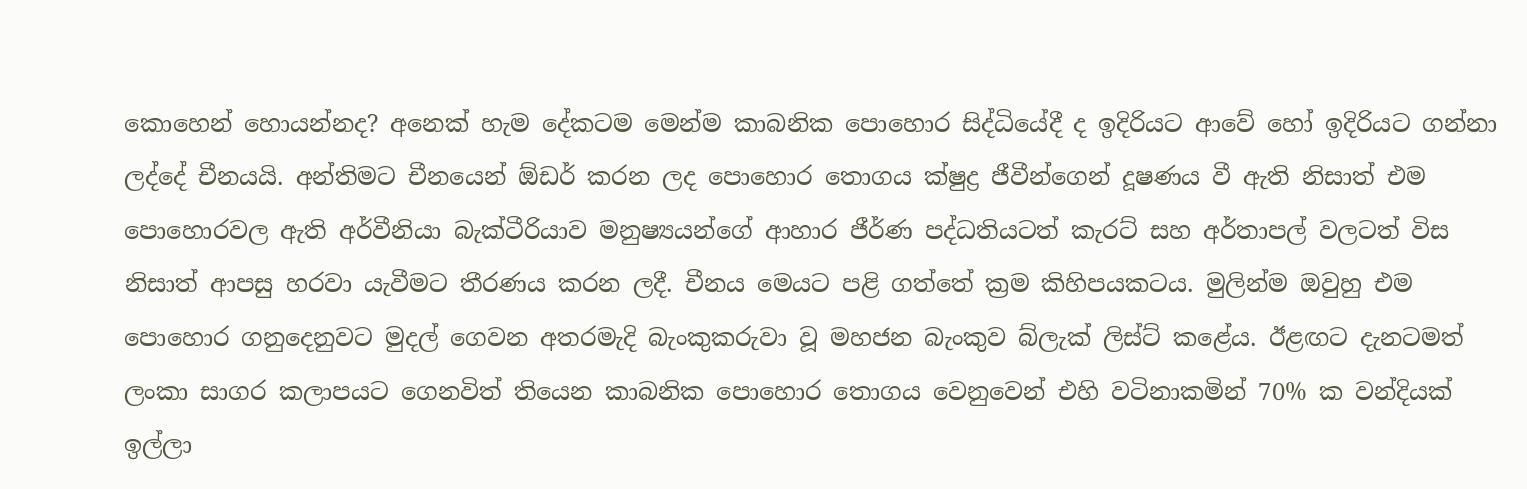කොහෙන් හොයන්නද? අනෙක් හැම දේකටම මෙන්ම කාබනික පොහොර සිද්ධියේදී ද ඉදිරියට ආවේ හෝ ඉදිරියට ගන්නා ලද්දේ චීනයයි. අන්තිමට චීනයෙන් ඕඩර් කරන ලද පොහොර තොගය ක්ෂුද්‍ර ජීවීන්ගෙන් දූෂණය වී ඇති නිසාත් එම පොහොරවල ඇති අර්වීනියා බැක්ටීරියාව මනුෂ්‍යයන්ගේ ආහාර ජීර්ණ පද්ධතියටත් කැරට් සහ අර්තාපල් වලටත් විස නිසාත් ආපසු හරවා යැවීමට තීරණය කරන ලදී. චීනය මෙයට පළි ගත්තේ ක්‍රම කිහිපයකටය. මුලින්ම ඔවුහු එම පොහොර ගනුදෙනුවට මුදල් ගෙවන අතරමැදි බැංකුකරුවා වූ මහජන බැංකුව බ්ලැක් ලිස්ට් කළේය. ඊළඟට දැනටමත් ලංකා සාගර කලාපයට ගෙනවිත් තියෙන කාබනික පොහොර තොගය වෙනුවෙන් එහි වටිනාකමින් 70% ක වන්දියක් ඉල්ලා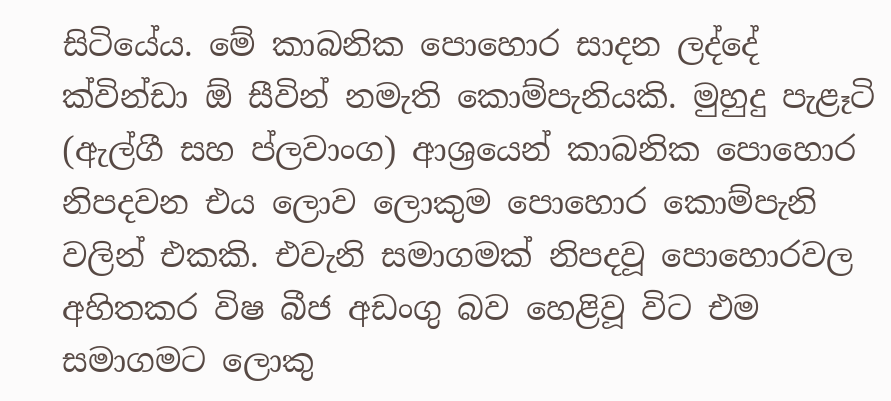සිටියේය. මේ කාබනික පොහොර සාදන ලද්දේ ක්වින්ඩා ඕ සීවින් නමැති කොම්පැනියකි. මුහුදු පැළෑටි (ඇල්ගී සහ ප්ලවාංග) ආශ්‍රයෙන් කාබනික පොහොර නිපදවන එය ලොව ලොකුම පොහොර කොම්පැනි වලින් එකකි. එවැනි සමාගමක් නිපදවූ පොහොරවල අහිතකර විෂ බීජ අඩංගු බව හෙළිවූ විට එම සමාගමට ලොකු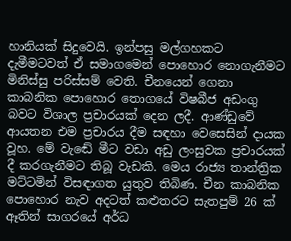හානියක් සිදුවෙයි. ඉන්පසු මල්ගහකට දැමීමටවත් ඒ සමාගමෙන් පොහොර නොගැනීමට මිනිස්සු පරිස්සම් වෙති. චීනයෙන් ගෙනා කාබනික පොහොර තොගයේ විෂබීජ අඩංගු බවට විශාල ප්‍රචාරයක් දෙන ලදී. ආණ්ඩුවේ ආයතන එම ප්‍රචාරය දීම සඳහා වෙසෙසින් දායක වූහ. මේ වැඬේ මීට වඩා අඩු ලංසුවක ප්‍රචාරයක් දී කරගැනීමට තිබූ වැඩකි. මෙය රාජ්‍ය තාන්ත්‍රික මට්ටමින් විසඳාගත යුතුව තිබිණ. චීන කාබනික පොහොර නැව අදටත් කළුතරට සැතපුම් 26 ක් ඈතින් සාගරයේ අර්ධ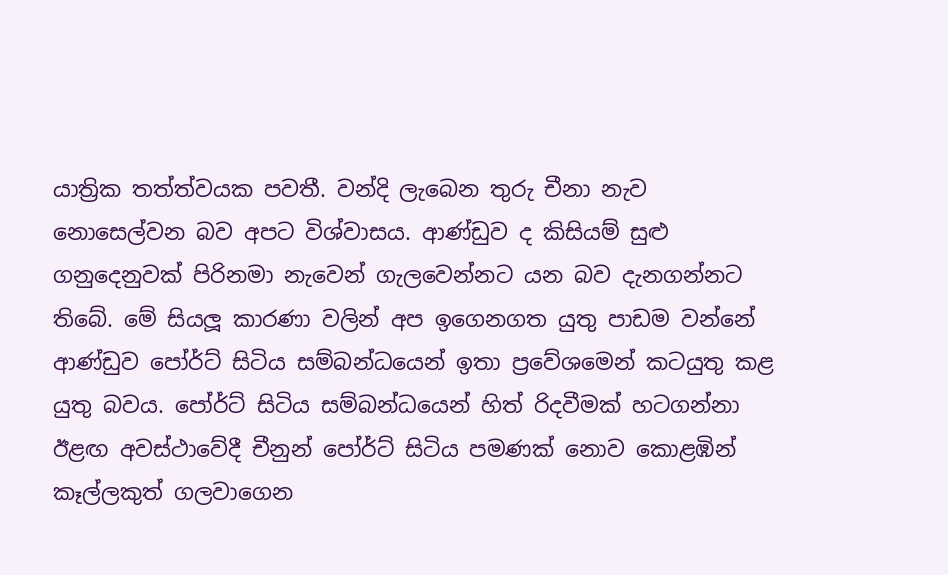යාත්‍රික තත්ත්වයක පවතී. වන්දි ලැබෙන තුරු චීනා නැව නොසෙල්වන බව අපට විශ්වාසය. ආණ්ඩුව ද කිසියම් සුළු ගනුදෙනුවක් පිරිනමා නැවෙන් ගැලවෙන්නට යන බව දැනගන්නට තිබේ. මේ සියලූ කාරණා වලින් අප ඉගෙනගත යුතු පාඩම වන්නේ ආණ්ඩුව පෝර්ට් සිටිය සම්බන්ධයෙන් ඉතා ප්‍රවේශමෙන් කටයුතු කළ යුතු බවය. පෝර්ට් සිටිය සම්බන්ධයෙන් හිත් රිදවීමක් හටගන්නා ඊළඟ අවස්ථාවේදී චීනුන් පෝර්ට් සිටිය පමණක් නොව කොළඹින් කෑල්ලකුත් ගලවාගෙන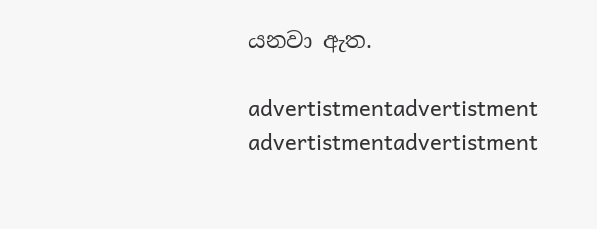යනවා ඇත.

advertistmentadvertistment
advertistmentadvertistment